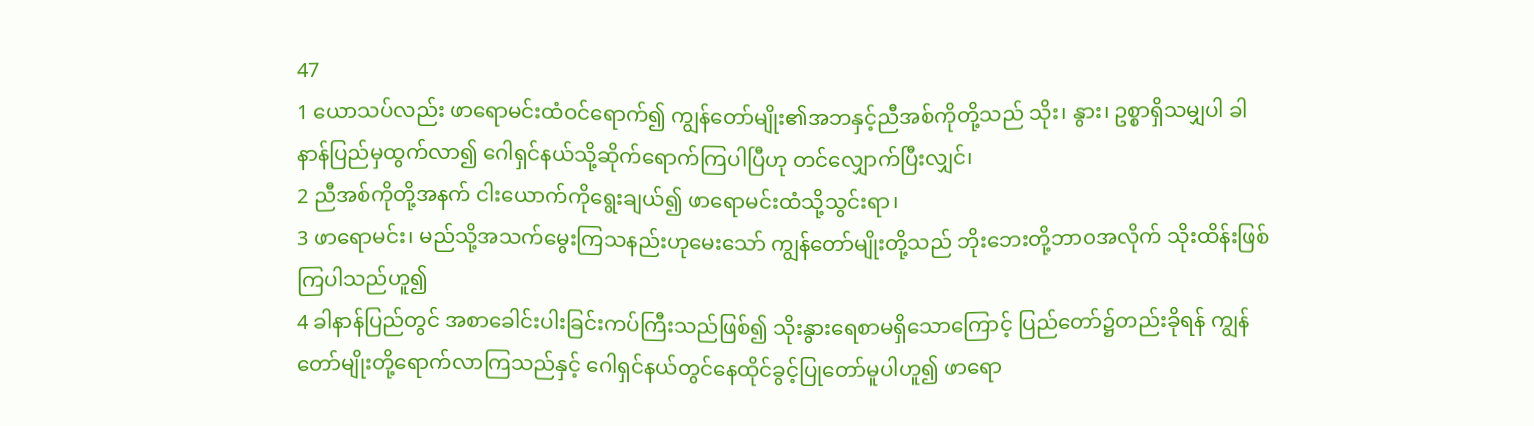47
1 ယောသပ်လည်း ဖာရောမင်းထံဝင်ရောက်၍ ကျွန်တော်မျိုး၏အဘနှင့်ညီအစ်ကိုတို့သည် သိုး၊ နွား၊ ဥစ္စာရှိသမျှပါ ခါနာန်ပြည်မှထွက်လာ၍ ဂေါရှင်နယ်သို့ဆိုက်ရောက်ကြပါပြီဟု တင်လျှောက်ပြီးလျှင်၊
2 ညီအစ်ကိုတို့အနက် ငါးယောက်ကိုရွေးချယ်၍ ဖာရောမင်းထံသို့သွင်းရာ၊
3 ဖာရောမင်း၊ မည်သို့အသက်မွေးကြသနည်းဟုမေးသော် ကျွန်တော်မျိုးတို့သည် ဘိုးဘေးတို့ဘာ၀အလိုက် သိုးထိန်းဖြစ်ကြပါသည်ဟူ၍
4 ခါနာန်ပြည်တွင် အစာခေါင်းပါးခြင်းကပ်ကြီးသည်ဖြစ်၍ သိုးနွားရေစာမရှိသောကြောင့် ပြည်တော်၌တည်းခိုရန် ကျွန်တော်မျိုးတို့ရောက်လာကြသည်နှင့် ဂေါရှင်နယ်တွင်နေထိုင်ခွင့်ပြုတော်မူပါဟူ၍ ဖာရော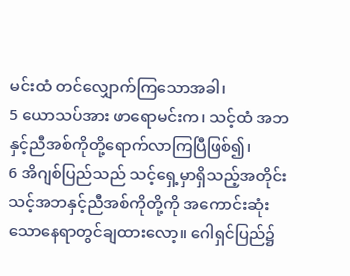မင်းထံ တင်လျှောက်ကြသောအခါ၊
5 ယောသပ်အား ဖာရောမင်းက၊ သင့်ထံ အဘနှင့်ညီအစ်ကိုတို့ရောက်လာကြပြီဖြစ်၍၊
6 အိဂျစ်ပြည်သည် သင့်ရှေ့မှာရှိသည့်အတိုင်း သင့်အဘနှင့်ညီအစ်ကိုတို့ကို အကောင်းဆုံးသောနေရာတွင်ချထားလော့။ ဂေါရှင်ပြည်၌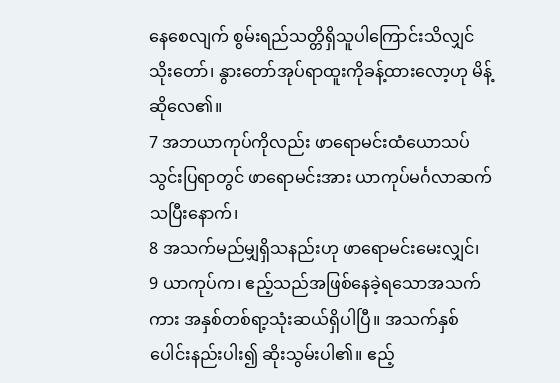နေစေလျက် စွမ်းရည်သတ္တိရှိသူပါကြောင်းသိလျှင် သိုးတော်၊ နွားတော်အုပ်ရာထူးကိုခန့်ထားလော့ဟု မိန့်ဆိုလေ၏။
7 အဘယာကုပ်ကိုလည်း ဖာရောမင်းထံယောသပ်သွင်းပြရာတွင် ဖာရောမင်းအား ယာကုပ်မင်္ဂလာဆက်သပြီးနောက်၊
8 အသက်မည်မျှရှိသနည်းဟု ဖာရောမင်းမေးလျှင်၊
9 ယာကုပ်က၊ ဧည့်သည်အဖြစ်နေခဲ့ရသောအသက်ကား အနှစ်တစ်ရာ့သုံးဆယ်ရှိပါပြီ။ အသက်နှစ်ပေါင်းနည်းပါး၍ ဆိုးသွမ်းပါ၏။ ဧည့်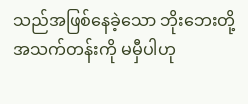သည်အဖြစ်နေခဲ့သော ဘိုးဘေးတို့အသက်တန်းကို မမှီပါဟု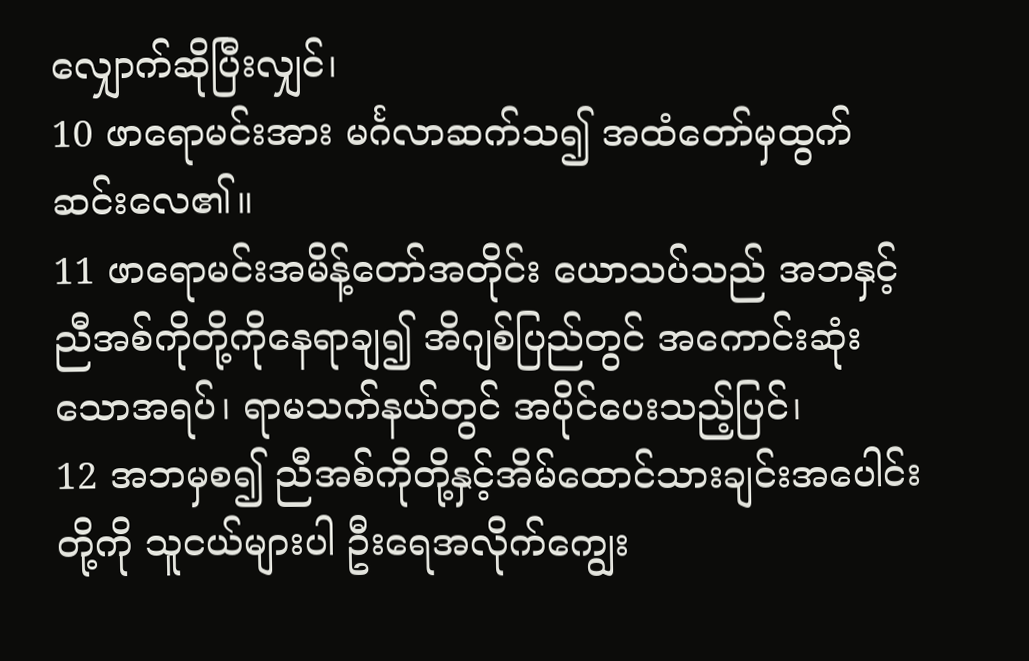လျှောက်ဆိုပြီးလျှင်၊
10 ဖာရောမင်းအား မင်္ဂလာဆက်သ၍ အထံတော်မှထွက်ဆင်းလေ၏။
11 ဖာရောမင်းအမိန့်တော်အတိုင်း ယောသပ်သည် အဘနှင့်ညီအစ်ကိုတို့ကိုနေရာချ၍ အိဂျစ်ပြည်တွင် အကောင်းဆုံးသောအရပ်၊ ရာမသက်နယ်တွင် အပိုင်ပေးသည့်ပြင်၊
12 အဘမှစ၍ ညီအစ်ကိုတို့နှင့်အိမ်ထောင်သားချင်းအပေါင်းတို့ကို သူငယ်များပါ ဦးရေအလိုက်ကျွေး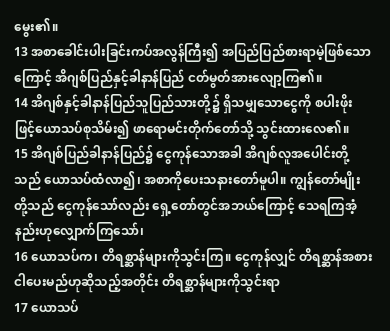မွေး၏။
13 အစာခေါင်းပါးခြင်းကပ်အလွန်ကြီး၍ အပြည်ပြည်စားရာမဲ့ဖြစ်သောကြောင့် အိဂျစ်ပြည်နှင့်ခါနာန်ပြည် ငတ်မွတ်အားလျော့ကြ၏။
14 အိဂျစ်နှင့်ခါနာန်ပြည်သူပြည်သားတို့၌ ရှိသမျှသောငွေကို စပါးဖိုးဖြင့်ယောသပ်စုသိမ်း၍ ဖာရောမင်းတိုက်တော်သို့ သွင်းထားလေ၏။
15 အိဂျစ်ပြည်ခါနာန်ပြည်၌ ငွေကုန်သောအခါ အိဂျစ်လူအပေါင်းတို့သည် ယောသပ်ထံလာ၍၊ အစာကိုပေးသနားတော်မူပါ။ ကျွန်တော်မျိုးတို့သည် ငွေကုန်သော်လည်း ရှေ့တော်တွင်အဘယ်ကြောင့် သေရကြအံ့နည်းဟုလျှောက်ကြသော်၊
16 ယောသပ်က၊ တိရစ္ဆာန်များကိုသွင်းကြ။ ငွေကုန်လျှင် တိရစ္ဆာန်အစားငါပေးမည်ဟုဆိုသည့်အတိုင်း တိရစ္ဆာန်များကိုသွင်းရာ
17 ယောသပ်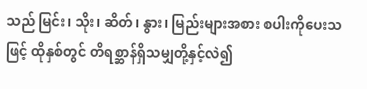သည် မြင်း၊ သိုး၊ ဆိတ်၊ နွား၊ မြည်းများအစား စပါးကိုပေးသဖြင့် ထိုနှစ်တွင် တိရစ္ဆာန်ရှိသမျှတို့နှင့်လဲ၍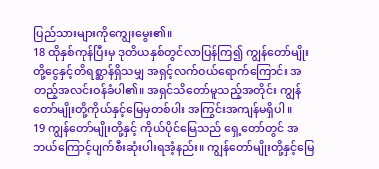ပြည်သားများကိုကျွေးမွေး၏။
18 ထိုနှစ်ကုန်ပြီးမှ ဒုတိယနှစ်တွင်လာပြန်ကြ၍ ကျွန်တော်မျိုးတို့ငွေနှင့်တိရစ္ဆာန်ရှိသမျှ အရှင့်လက်ဝယ်ရောက်ကြောင်း အတည့်အလင်းဝန်ခံပါ၏။ အရှင်သိတော်မူသည့်အတိုင်း ကျွန်တော်မျိုးတို့ကိုယ်နှင့်မြေမှတစ်ပါး အကြွင်းအကျန်မရှိပါ။
19 ကျွန်တော်မျိုးတို့နှင့် ကိုယ်ပိုင်မြေသည် ရှေ့တော်တွင် အဘယ်ကြောင့်ပျက်စီးဆုံးပါးရအံ့နည်း။ ကျွန်တော်မျိုးတို့နှင့်မြေ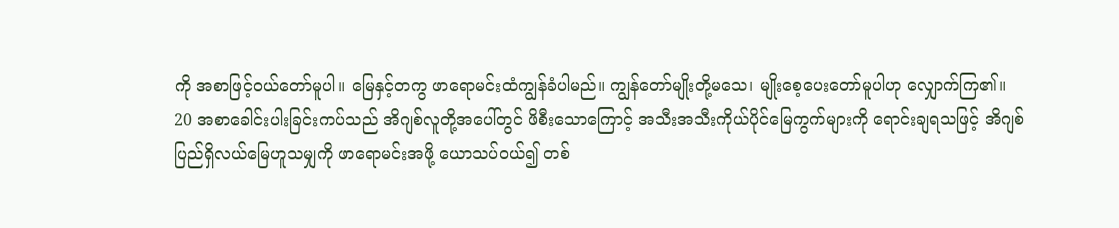ကို အစာဖြင့်ဝယ်တော်မူပါ။ မြေနှင့်တကွ ဖာရောမင်းထံကျွန်ခံပါမည်။ ကျွန်တော်မျိုးတို့မသေ၊ မျိုးစေ့ပေးတော်မူပါဟု လျှောက်ကြ၏။
20 အစာခေါင်းပါးခြင်းကပ်သည် အိဂျစ်လူတို့အပေါ်တွင် ဖိစီးသောကြောင့် အသီးအသီးကိုယ်ပိုင်မြေကွက်များကို ရောင်းချရသဖြင့် အိဂျစ်ပြည်ရှိလယ်မြေဟူသမျှကို ဖာရောမင်းအဖို့ ယောသပ်ဝယ်၍ တစ်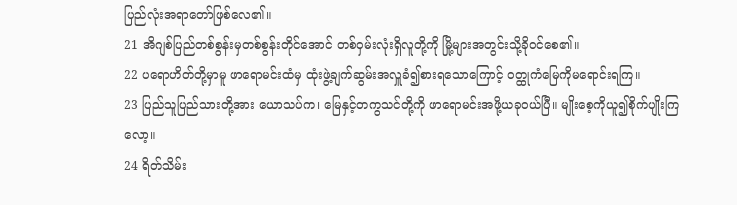ပြည်လုံးအရာတော်ဖြစ်လေ၏။
21 အိဂျစ်ပြည်တစ်စွန်းမှတစ်စွန်းတိုင်အောင် တစ်ဝှမ်းလုံးရှိလူတို့ကို မြို့များအတွင်းသို့ခိုဝင်စေ၏။
22 ပရောဟိတ်တို့မှာမူ ဖာရောမင်းထံမှ ထုံးဖွဲ့ချက်ဆွမ်းအလှူခံ၍စားရသောကြောင့် ဝတ္ထုကံမြေကိုမရောင်းရကြ။
23 ပြည်သူပြည်သားတို့အား ယောသပ်က၊ မြေနှင့်တကွသင်တို့ကို ဖာရောမင်းအဖို့ယခုဝယ်ပြီ။ မျိုးစေ့ကိုယူ၍စိုက်ပျိုးကြလော့။
24 ရိတ်သိမ်း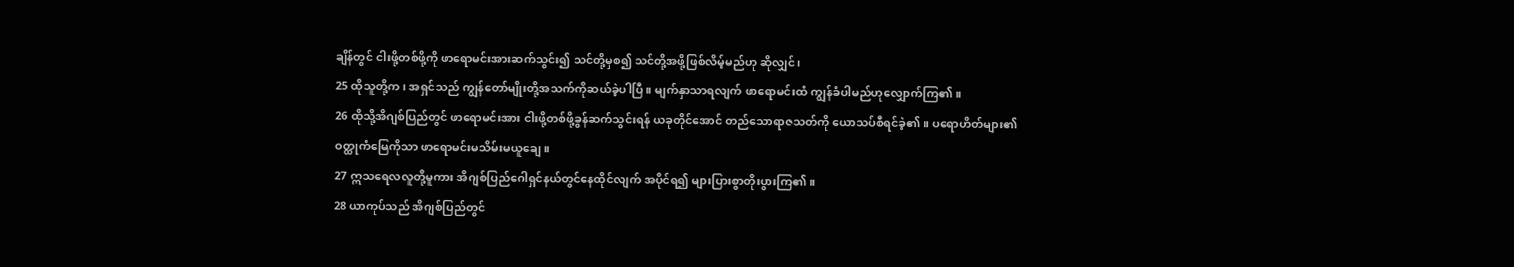ချိန်တွင် ငါးဖို့တစ်ဖို့ကို ဖာရောမင်းအားဆက်သွင်း၍ သင်တို့မှစ၍ သင်တို့အဖို့ဖြစ်လိမ့်မည်ဟု ဆိုလျှင်၊
25 ထိုသူတို့က၊ အရှင်သည် ကျွန်တော်မျိုးတို့အသက်ကိုဆယ်ခဲ့ပါပြီ။ မျက်နှာသာရလျက် ဖာရောမင်းထံ ကျွန်ခံပါမည်ဟုလျှောက်ကြ၏။
26 ထိုသို့အိဂျစ်ပြည်တွင် ဖာရောမင်းအား ငါးဖို့တစ်ဖို့ခွန်ဆက်သွင်းရန် ယခုတိုင်အောင် တည်သောရာဇသတ်ကို ယောသပ်စီရင်ခဲ့၏။ ပရောဟိတ်များ၏ ဝတ္ထုကံမြေကိုသာ ဖာရောမင်းမသိမ်းမယူချေ။
27 ဣသရေလလူတို့မူကား အိဂျစ်ပြည်ဂေါရှင်နယ်တွင်နေထိုင်လျက် အပိုင်ရ၍ များပြားစွာတိုးပွားကြ၏။
28 ယာကုပ်သည် အိဂျစ်ပြည်တွင်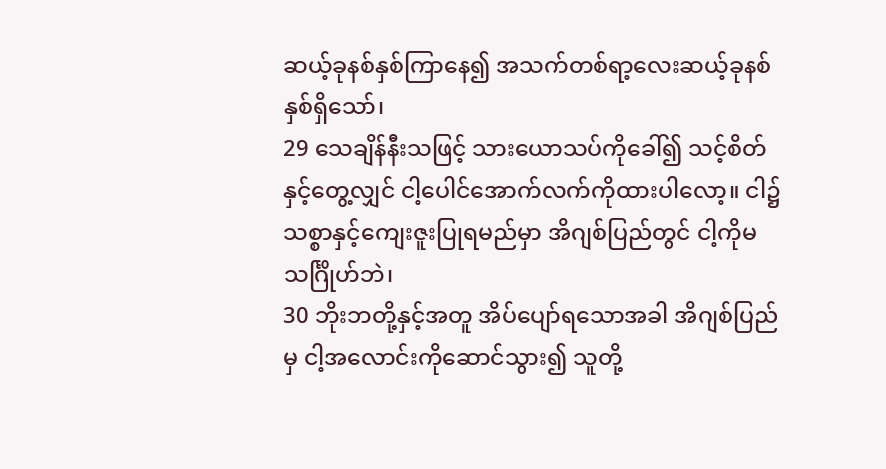ဆယ့်ခုနစ်နှစ်ကြာနေ၍ အသက်တစ်ရာ့လေးဆယ့်ခုနစ်နှစ်ရှိသော်၊
29 သေချိန်နီးသဖြင့် သားယောသပ်ကိုခေါ်၍ သင့်စိတ်နှင့်တွေ့လျှင် ငါ့ပေါင်အောက်လက်ကိုထားပါလော့။ ငါ၌သစ္စာနှင့်ကျေးဇူးပြုရမည်မှာ အိဂျစ်ပြည်တွင် ငါ့ကိုမသင်္ဂြိုဟ်ဘဲ၊
30 ဘိုးဘတို့နှင့်အတူ အိပ်ပျော်ရသောအခါ အိဂျစ်ပြည်မှ ငါ့အလောင်းကိုဆောင်သွား၍ သူတို့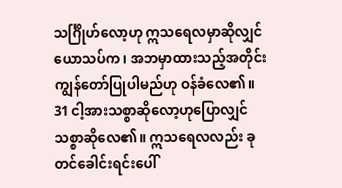သင်္ဂြိုဟ်လော့ဟု ဣသရေလမှာဆိုလျှင် ယောသပ်က၊ အဘမှာထားသည့်အတိုင်း ကျွန်တော်ပြုပါမည်ဟု ဝန်ခံလေ၏။
31 ငါ့အားသစ္စာဆိုလော့ဟုပြောလျှင် သစ္စာဆိုလေ၏။ ဣသရေလလည်း ခုတင်ခေါင်းရင်းပေါ်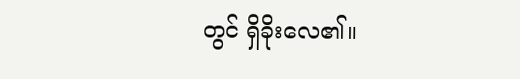တွင် ရှိခိုးလေ၏။